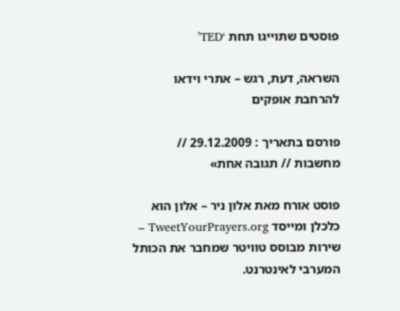פוסטים שתוייגו תחת ‘TED’

השראה, דעת, רגש – אתרי וידאו להרחבת אופקים

פורסם בתאריך : 29.12.2009 // מחשבות // תגובה אחת»

פוסט אורח מאת אלון ניר – אלון הוא כלכלן ומייסד TweetYourPrayers.org – שירות מבוסס טוויטר שמחבר את הכותל המערבי לאינטרנט.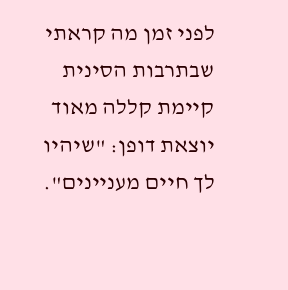לפני זמן מה קראתי שבתרבות הסינית קיימת קללה מאוד יוצאת דופן: "שיהיו לך חיים מעניינים".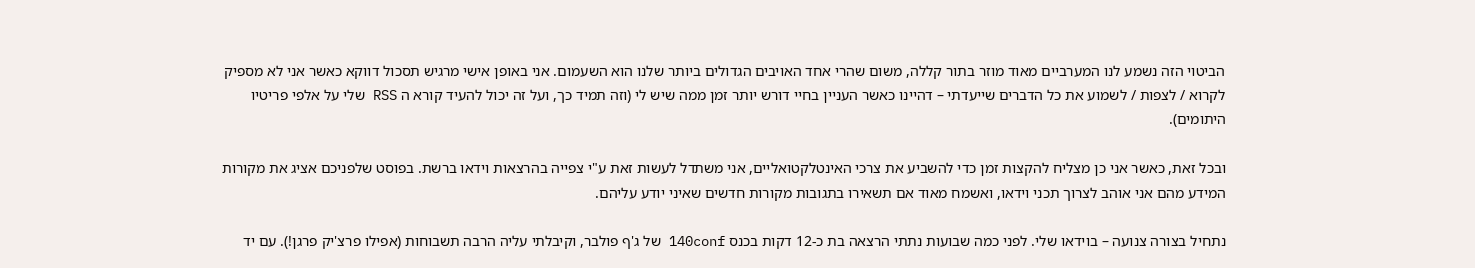הביטוי הזה נשמע לנו המערביים מאוד מוזר בתור קללה, משום שהרי אחד האויבים הגדולים ביותר שלנו הוא השעמום. אני באופן אישי מרגיש תסכול דווקא כאשר אני לא מספיק לקרוא / לצפות / לשמוע את כל הדברים שייעדתי – דהיינו כאשר העניין בחיי דורש יותר זמן ממה שיש לי (וזה תמיד כך, ועל זה יכול להעיד קורא ה RSS שלי על אלפי פריטיו היתומים).

ובכל זאת, כאשר אני כן מצליח להקצות זמן כדי להשביע את צרכי האינטלקטואליים, אני משתדל לעשות זאת ע"י צפייה בהרצאות וידאו ברשת. בפוסט שלפניכם אציג את מקורות המידע מהם אני אוהב לצרוך תכני וידאו, ואשמח מאוד אם תשאירו בתגובות מקורות חדשים שאיני יודע עליהם.

נתחיל בצורה צנועה – בוידאו שלי. לפני כמה שבועות נתתי הרצאה בת כ-12 דקות בכנס 140conf של ג'ף פולבר, וקיבלתי עליה הרבה תשבוחות (אפילו פרצ'יק פרגן!). עם יד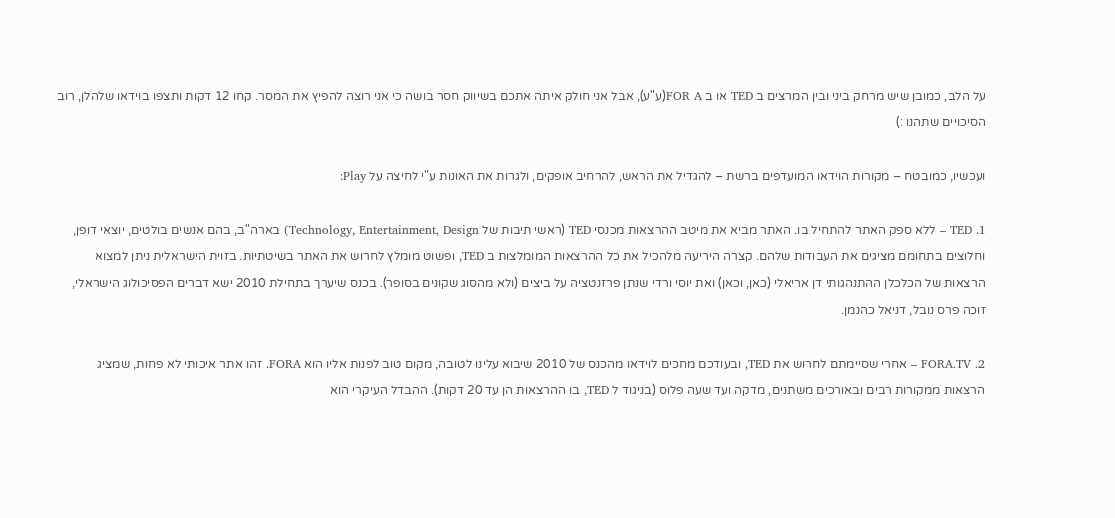על הלב, כמובן שיש מרחק ביני ובין המרצים ב TED או ב FOR A(ע"ע), אבל אני חולק איתה אתכם בשיווק חסר בושה כי אני רוצה להפיץ את המסר. קחו 12 דקות ותצפו בוידאו שלהלן, רוב הסיכויים שתהנו :)

ועכשיו, כמובטח – מקורות הוידאו המועדפים ברשת – להגדיל את הראש, להרחיב אופקים, ולגרות את האונות ע"י לחיצה על Play:

1. TED – ללא ספק האתר להתחיל בו. האתר מביא את מיטב ההרצאות מכנסי TED (ראשי תיבות של Technology, Entertainment, Design) בארה"ב, בהם אנשים בולטים, יוצאי דופן, וחלוצים בתחומם מציגים את העבודות שלהם. קצרה היריעה מלהכיל את כל ההרצאות המומלצות ב TED, ופשוט מומלץ לחרוש את האתר בשיטתיות. בזוית הישראלית ניתן למצוא הרצאות של הכלכלן ההתנהגותי דן אריאלי (כאן, וכאן) ואת יוסי ורדי שנתן פרזנטציה על ביצים (ולא מהסוג שקונים בסופר). בכנס שיערך בתחילת 2010 ישא דברים הפסיכולוג הישראלי, זוכה פרס נובל, דניאל כהנמן.

2. FORA.TV – אחרי שסיימתם לחרוש את TED, ובעודכם מחכים לוידאו מהכנס של 2010 שיבוא עלינו לטובה, מקום טוב לפנות אליו הוא FORA. זהו אתר איכותי לא פחות, שמציג הרצאות ממקורות רבים ובאורכים משתנים, מדקה ועד שעה פלוס (בניגוד ל TED, בו ההרצאות הן עד 20 דקות). ההבדל העיקרי הוא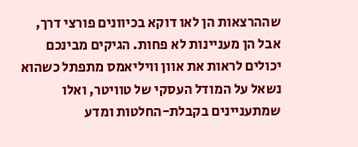שההרצאות הן לאו דוקא בכיוונים פורצי דרך, אבל הן מעניינות לא פחות. הגיקים מבינכם יכולים לראות את אוון וויליאמס מתפתל כשהוא נשאל על המודל העסקי של טוויטר, ואלו שמתעניינים בקבלת-החלטות ומדע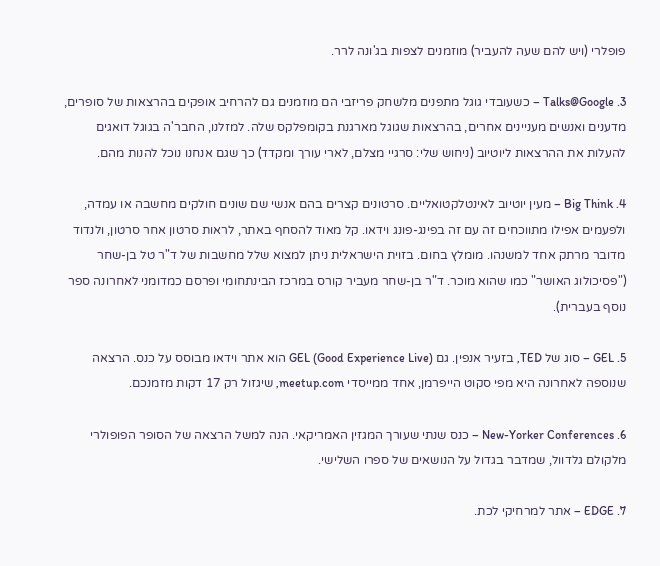פופלרי (ויש להם שעה להעביר) מוזמנים לצפות בג'ונה לרר.

3. Talks@Google – כשעובדי גוגל מתפנים מלשחק פריזבי הם מוזמנים גם להרחיב אופקים בהרצאות של סופרים, מדענים ואנשים מעניינים אחרים, בהרצאות שגוגל מארגנת בקומפלקס שלה. למזלנו, החבר'ה בגוגל דואגים להעלות את ההרצאות ליוטיוב (ניחוש שלי: סרגיי מצלם, לארי עורך ומקדד) כך שגם אנחנו נוכל להנות מהם.

4. Big Think – מעין יוטיוב לאינטלקטואליים. סרטונים קצרים בהם אנשי שם שונים חולקים מחשבה או עמדה, ולפעמים אפילו מתווכחים זה עם זה בפינג-פונג וידאו. קל מאוד להסחף באתר, לראות סרטון אחר סרטון, ולנדוד מדובר מרתק אחד למשנהו. מומלץ בחום. בזוית הישראלית ניתן למצוא שלל מחשבות של ד"ר טל בן-שחר ("פסיכולוג האושר" כמו שהוא מוכר. ד"ר בן-שחר מעביר קורס במרכז הבינתחומי ופרסם כמדומני לאחרונה ספר נוסף בעברית).

5. GEL – סוג של TED, בזעיר אנפין. גם GEL (Good Experience Live) הוא אתר וידאו מבוסס על כנס. הרצאה שנוספה לאחרונה היא מפי סקוט הייפרמן, אחד ממייסדי meetup.com, שיגזול רק 17 דקות מזמנכם.

6. New-Yorker Conferences – כנס שנתי שעורך המגזין האמריקאי. הנה למשל הרצאה של הסופר הפופולרי מלקולם גלדוול, שמדבר בגדול על הנושאים של ספרו השלישי.

7. EDGE – אתר למרחיקי לכת.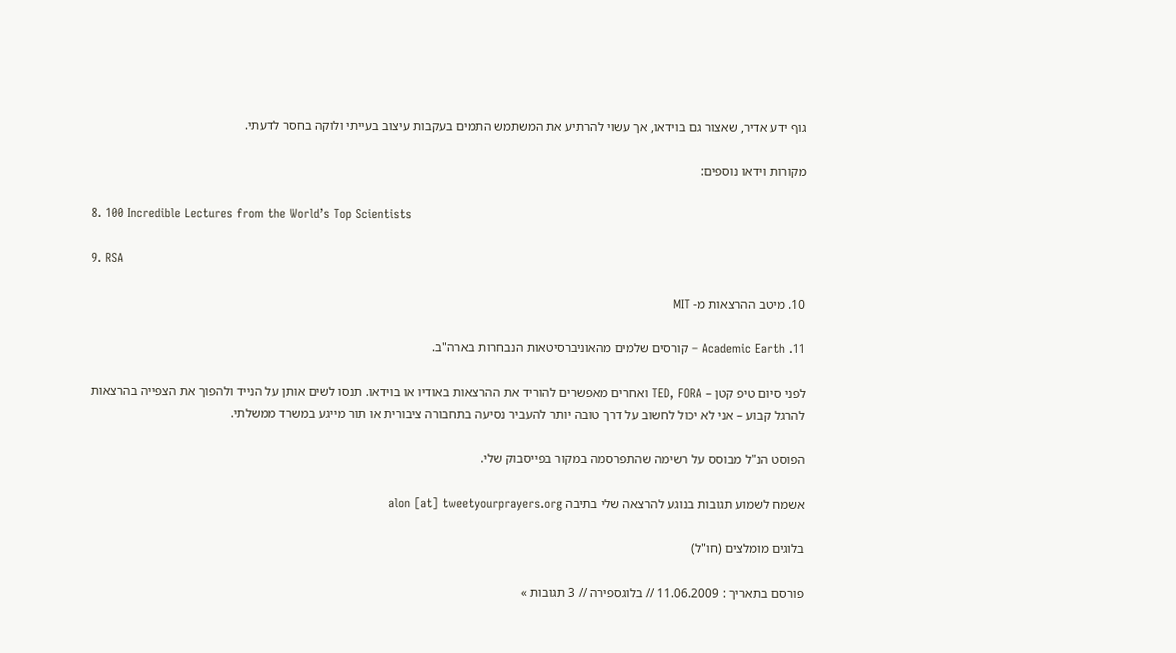גוף ידע אדיר, שאצור גם בוידאו, אך עשוי להרתיע את המשתמש התמים בעקבות עיצוב בעייתי ולוקה בחסר לדעתי.

מקורות וידאו נוספים:

8. 100 Incredible Lectures from the World’s Top Scientists

9. RSA

10. מיטב ההרצאות מ- MIT

11. Academic Earth – קורסים שלמים מהאוניברסיטאות הנבחרות בארה"ב.

לפני סיום טיפ קטן – TED, FORA ואחרים מאפשרים להוריד את ההרצאות באודיו או בוידאו. תנסו לשים אותן על הנייד ולהפוך את הצפייה בהרצאות להרגל קבוע – אני לא יכול לחשוב על דרך טובה יותר להעביר נסיעה בתחבורה ציבורית או תור מייגע במשרד ממשלתי.

הפוסט הנ"ל מבוסס על רשימה שהתפרסמה במקור בפייסבוק שלי.

אשמח לשמוע תגובות בנוגע להרצאה שלי בתיבה alon [at] tweetyourprayers.org

בלוגים מומלצים (חו"ל)

פורסם בתאריך : 11.06.2009 // בלוגספירה // 3 תגובות »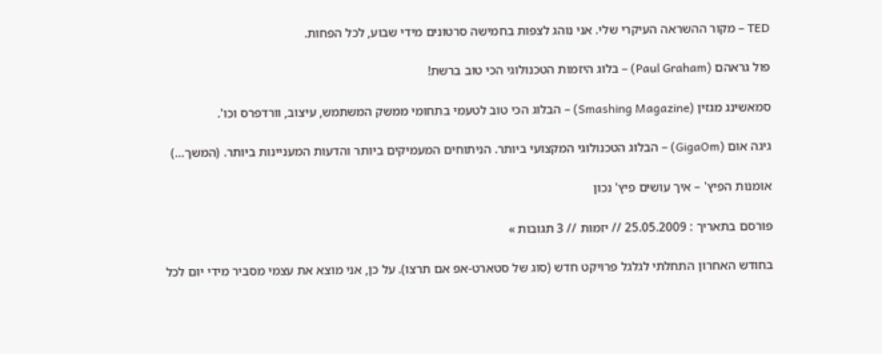TED – מקור ההשראה העיקרי שלי. אני נוהג לצפות בחמישה סרטונים מידי שבוע, לכל הפחות.

פול גראהם (Paul Graham) – בלוג היזמות הטכנולוגי הכי טוב ברשת!

סמאשינג מגזין (Smashing Magazine) – הבלוג הכי טוב לטעמי בתחומי ממשק המשתמש, עיצוב, וורדפרס וכו'.

גיגה אום (GigaOm) – הבלוג הטכנולוגי המקצועי ביותר. הניתוחים המעמיקים ביותר והדעות המעניינות ביותר. (המשך…)

אומנות הפיץ' – איך עושים פיץ' נכון

פורסם בתאריך : 25.05.2009 // יזמות // 3 תגובות »

בחודש האחרון התחלתי לגלגל פרויקט חדש (סוג של סטארט-אפ אם תרצו). על כן, אני מוצא את עצמי מסביר מידי יום לכל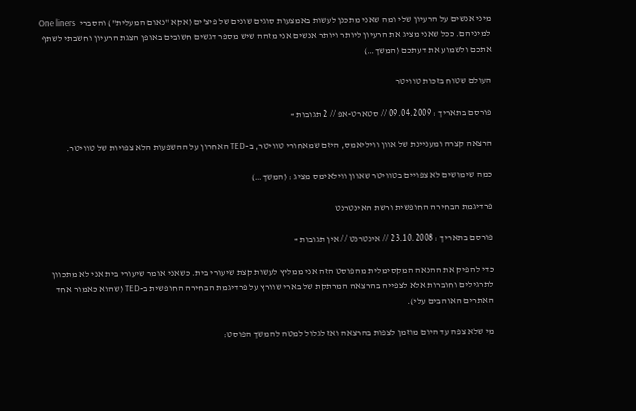מיני אנשים על הרעיון שלי ומה שאני מתכנן לעשות באמצעות סוגים שונים של פיצ'ים (אקא "נאום המעלית") והסברי  One liners למיניהם. ככל שאני מציג את הרעיון ליותר ויותר אנשים אני מזהה שיש מספר דגשים חשובים באופן הצגת הרעיון וחשבתי לשתף אתכם ולשמוע את דעתכם (המשך…)

העולם שטוח בזכות טוויטר

פורסם בתאריך : 09.04.2009 // סטארט-אפ // 2 תגובות »

הרצאה קצרה ומעניינת של אוון וויליאמס, היזם שמאחורי טוויטר, ב-TED האחרון על ההשפעות הלא צפויות של טוויטר.

כמה שימושים לא צפויים בטוויטר שאוון ווילאימס מציג : (המשך…)

פרדיגמת הבחירה החופשית ורשת האינטרנט

פורסם בתאריך : 23.10.2008 // אינטרנט // אין תגובות »

כדי להפיק את ההנאה המקסימלית מהפוסט הזה אני ממליץ לעשות קצת שיעורי בית. כשאני אומר שיעורי בית אני לא מתכוון לתרגילים וחוברות אלא לצפייה בהרצאה המרתקת של בארי שוורץ על פרדיגמת הבחירה החופשית ב-TED (שהוא כאמור אחד האתרים האוהבים עלי).

מי שלא צפה עד היום מוזמן לצפות בהרצאה ואז לגלול למטה להמשך הפוסט: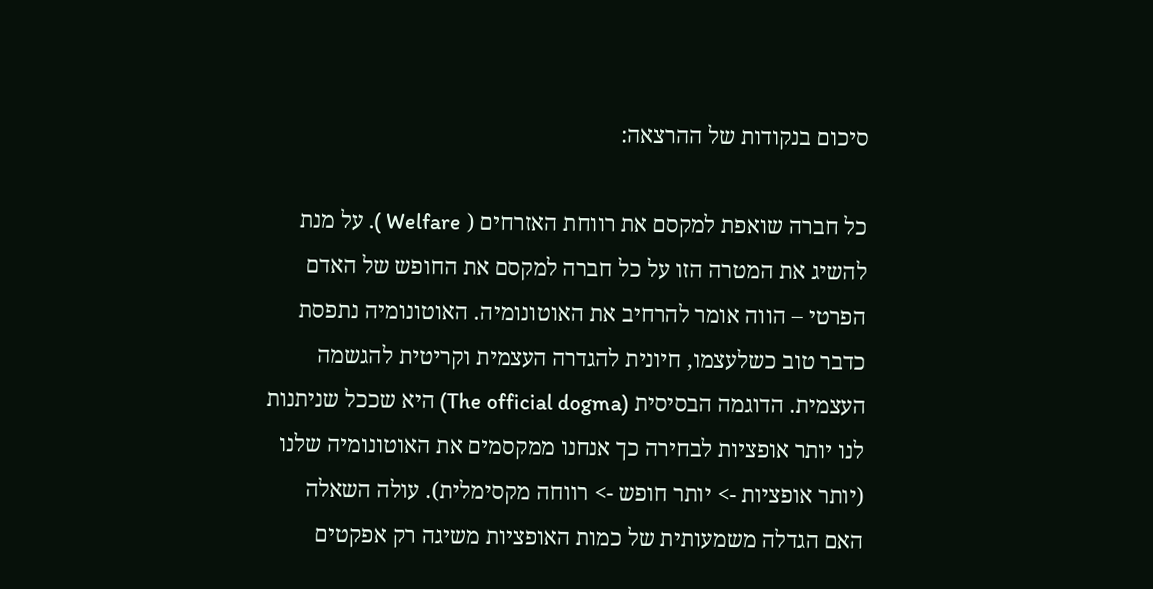סיכום בנקודות של ההרצאה:

כל חברה שואפת למקסם את רווחת האזרחים ( Welfare ). על מנת להשיג את המטרה הזו על כל חברה למקסם את החופש של האדם הפרטי – הווה אומר להרחיב את האוטונומיה. האוטונומיה נתפסת כדבר טוב כשלעצמו, חיונית להגדרה העצמית וקריטית להגשמה העצמית. הדוגמה הבסיסית (The official dogma) היא שככל שניתנות לנו יותר אופציות לבחירה כך אנחנו ממקסמים את האוטונומיה שלנו (יותר אופציות -> יותר חופש -> רווחה מקסימלית). עולה השאלה האם הגדלה משמעותית של כמות האופציות משיגה רק אפקטים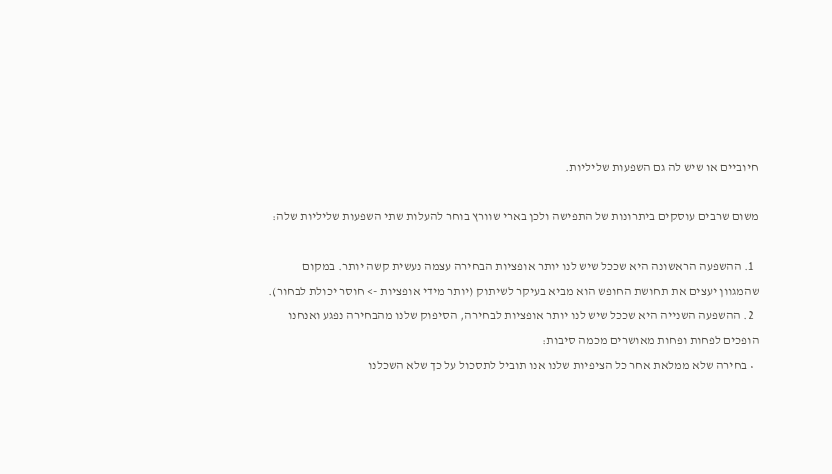חיוביים או שיש לה גם השפעות שליליות.

משום שרבים עוסקים ביתרונות של התפישה ולכן בארי שוורץ בוחר להעלות שתי השפעות שליליות שלה:

  1. ההשפעה הראשונה היא שככל שיש לנו יותר אופציות הבחירה עצמה נעשית קשה יותר. במקום שהמגוון יעצים את תחושת החופש הוא מביא בעיקר לשיתוק (יותר מידי אופציות -> חוסר יכולת לבחור).
  2. ההשפעה השנייה היא שככל שיש לנו יותר אופציות לבחירה, הסיפוק שלנו מהבחירה נפגע ואנחנו הופכים לפחות ופחות מאושרים מכמה סיבות:
  • בחירה שלא ממלאת אחר כל הציפיות שלנו אנו תוביל לתסכול על כך שלא השכלנו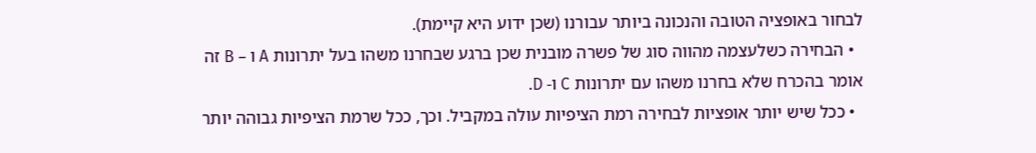לבחור באופציה הטובה והנכונה ביותר עבורנו (שכן ידוע היא קיימת).
  • הבחירה כשלעצמה מהווה סוג של פשרה מובנית שכן ברגע שבחרנו משהו בעל יתרונות A ו – B זה אומר בהכרח שלא בחרנו משהו עם יתרונות C ו- D.
  • ככל שיש יותר אופציות לבחירה רמת הציפיות עולה במקביל. וכך, ככל שרמת הציפיות גבוהה יותר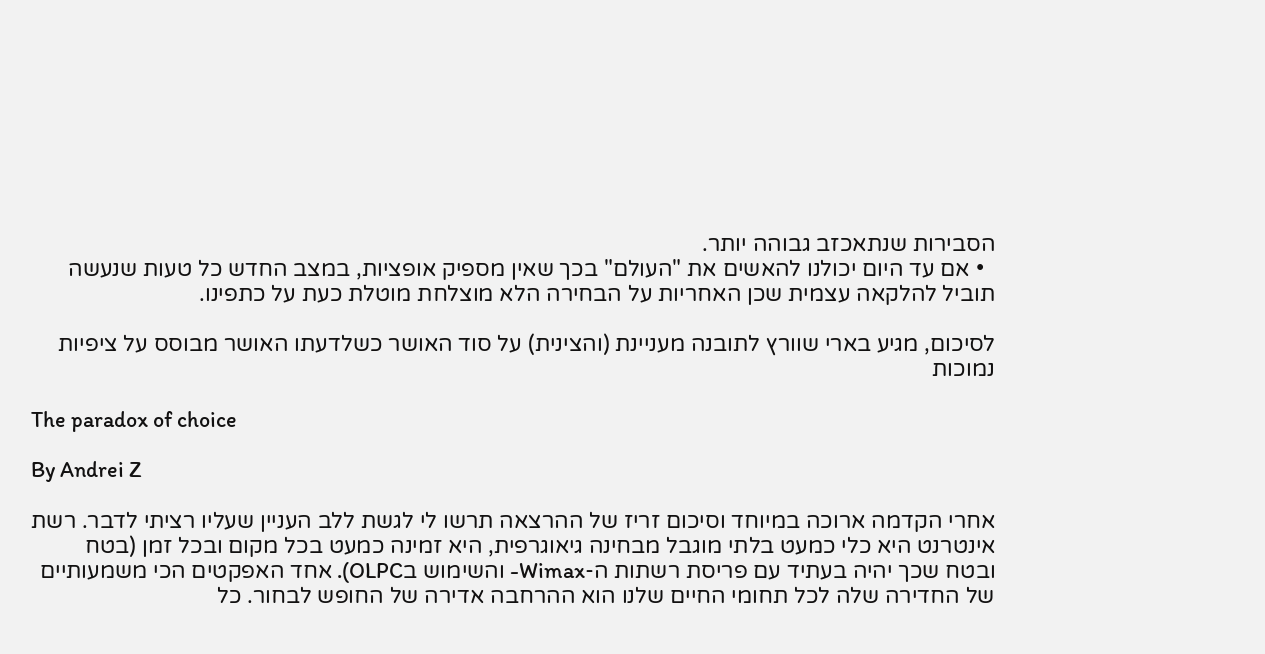הסבירות שנתאכזב גבוהה יותר.
  • אם עד היום יכולנו להאשים את "העולם" בכך שאין מספיק אופציות, במצב החדש כל טעות שנעשה תוביל להלקאה עצמית שכן האחריות על הבחירה הלא מוצלחת מוטלת כעת על כתפינו.

לסיכום, מגיע בארי שוורץ לתובנה מעניינת (והצינית) על סוד האושר כשלדעתו האושר מבוסס על ציפיות נמוכות

The paradox of choice

By Andrei Z

אחרי הקדמה ארוכה במיוחד וסיכום זריז של ההרצאה תרשו לי לגשת ללב העניין שעליו רציתי לדבר. רשת אינטרנט היא כלי כמעט בלתי מוגבל מבחינה גיאוגרפית, היא זמינה כמעט בכל מקום ובכל זמן (בטח ובטח שכך יהיה בעתיד עם פריסת רשתות ה-Wimax- והשימוש בOLPC). אחד האפקטים הכי משמעותיים של החדירה שלה לכל תחומי החיים שלנו הוא ההרחבה אדירה של החופש לבחור. כל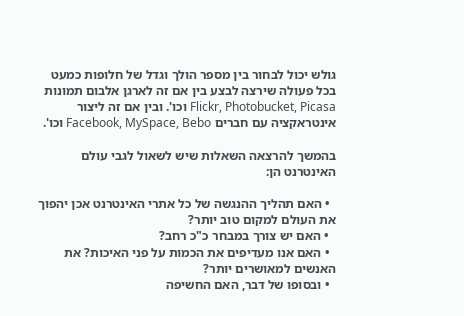גולש יכול לבחור בין מספר הולך וגדל של חלופות כמעט בכל פעולה שירצה לבצע בין אם זה לארגן אלבום תמונות Flickr, Photobucket, Picasa וכו'. ובין אם זה ליצור אינטראקציה עם חברים Facebook, MySpace, Bebo וכו'.

בהמשך להרצאה השאלות שיש לשאול לגבי עולם האינטרנט הן:

  • האם תהליך ההנגשה של כל אתרי האינטרנט אכן יהפוך את העולם למקום טוב יותר?
  • האם יש צורך במבחר כ"כ רחב?
  • האם אנו מעדיפים את הכמות על פני האיכות? את האנשים למאושרים יותר?
  • ובסופו של דבר, האם החשיפה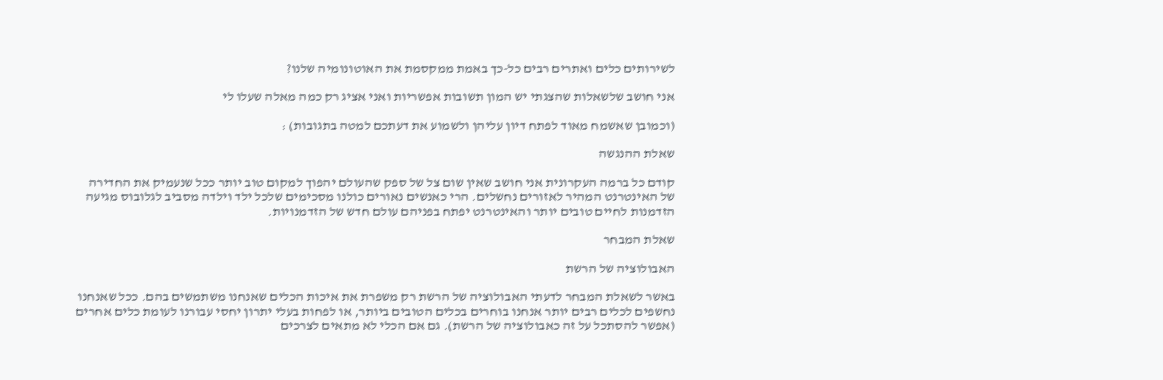לשירותים כלים ואתרים רבים כל-כך באמת ממקסמת את האוטונומיה שלנו?

אני חושב שלשאלות שהצגתי יש המון תשובות אפשריות ואני אציג רק כמה מאלה שעלו לי

(וכמובן שאשמח מאוד לפתח דיון עליהן ולשמוע את דעתכם למטה בתגובות) :

שאלת ההנגשה

קודם כל ברמה העקרונית אני חושב שאין שום צל של ספק שהעולם יהפוך למקום טוב יותר ככל שנעמיק את החדירה של האינטרנט המהיר לאזורים נחשלים. הרי כאנשים נאורים כולנו מסכימים שלכל ילד וילדה מסביב לגלובוס מגיעה הזדמנות לחיים טובים יותר והאינטרנט יפתח בפניהם עולם חדש של הזדמנויות.

שאלת המבחר

האבולוציה של הרשת

באשר לשאלת המבחר לדעתי האבולוציה של הרשת רק משפרת את איכות הכלים שאנחנו משתמשים בהם. ככל שאנחנו נחשפים לכלים רבים יותר אנחנו בוחרים בכלים הטובים ביותר, או לפחות בעלי יתרון יחסי עבורנו לעומת כלים אחרים (אפשר להסתכל על זה כאבולוציה של הרשת). גם אם הכלי לא מתאים לצרכים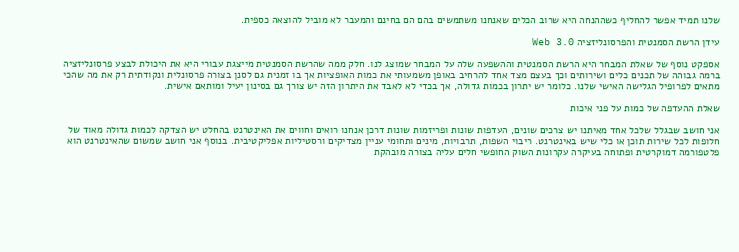שלנו תמיד אפשר להחליף כשההנחה היא שרוב הכלים שאנחנו משתמשים בהם הם בחינם והמעבר לא מוביל להוצאה כספית.

עידן הרשת הסמנטית והפרסונליזציה Web 3.0

אספקט נוסף של שאלת המבחר היא הרשת הסמנטית וההשפעה שלה על המבחר שמוצג לנו. חלק ממה שהרשת הסמנטית מייצגת עבורי היא את היכולת לבצע פרסונליזציה ברמה גבוהה של תכנים כלים ושירותים וכך בעצם מצד אחד להרחיב באופן משמעותי את כמות האופציות אך בו זמנית גם לסנן בצורה פרסונלית ונקודתית רק את מה שהכי מתאים לפרופיל הגלישה האישי שלנו. כלומר יש יתרון בכמות גדולה, אך בכדי לא לאבד את היתרון הזה יש צורך גם בסינון יעיל ומותאם אישית.

שאלת ההעדפה של כמות על פני איכות

אני חושב שבגלל שלכל אחד מאיתנו יש צרכים שונים, העדפות שונות ופריזמות שונות דרכן אנחנו רואים וחווים את האינטרנט בהחלט יש הצדקה לכמות גדולה מאוד של חלופות לכל שירות תוכן או כלי שיש באינטרנט. ריבוי השפות, תרבויות, מינים ותחומי עניין מצדיקים ורסטיליות אפליקטיבית. בנוסף אני חושב שמשום שהאינטרנט הוא פלטפורמה דמוקרטית ופתוחה בעיקרה עקרונות השוק החופשי חלים עליה בצורה מובהקת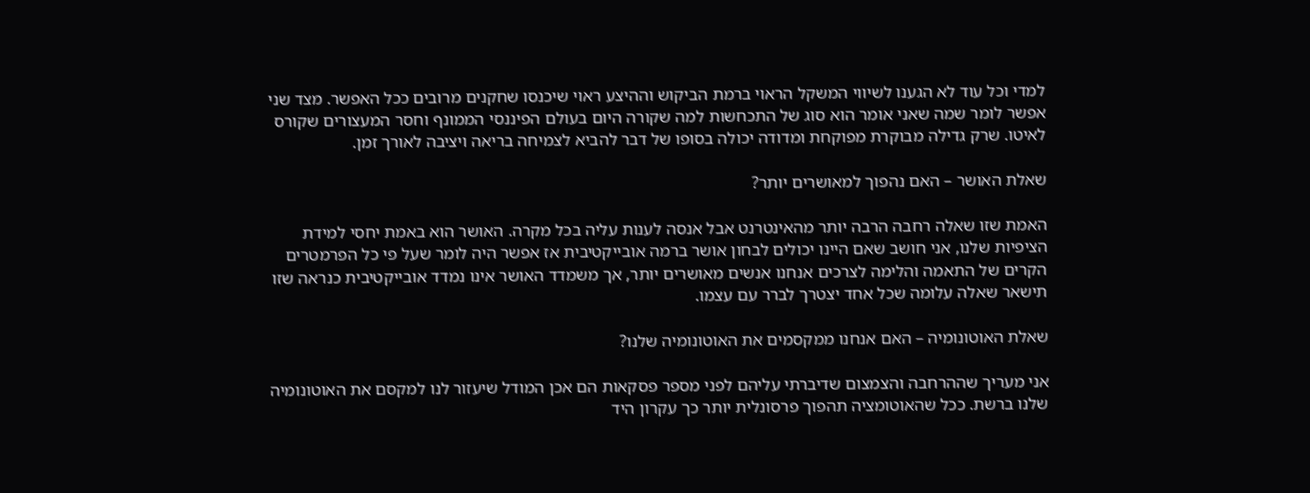למדי וכל עוד לא הגענו לשיווי המשקל הראוי ברמת הביקוש וההיצע ראוי שיכנסו שחקנים מרובים ככל האפשר. מצד שני אפשר לומר שמה שאני אומר הוא סוג של התכחשות למה שקורה היום בעולם הפיננסי הממונף וחסר המעצורים שקורס לאיטו. שרק גדילה מבוקרת מפוקחת ומדודה יכולה בסופו של דבר להביא לצמיחה בריאה ויציבה לאורך זמן.

שאלת האושר – האם נהפוך למאושרים יותר?

האמת שזו שאלה רחבה הרבה יותר מהאינטרנט אבל אנסה לענות עליה בכל מקרה. האושר הוא באמת יחסי למידת הציפיות שלנו, אני חושב שאם היינו יכולים לבחון אושר ברמה אובייקטיבית אז אפשר היה לומר שעל פי כל הפרמטרים הקרים של התאמה והלימה לצרכים אנחנו אנשים מאושרים יותר, אך משמדד האושר אינו נמדד אובייקטיבית כנראה שזו תישאר שאלה עלומה שכל אחד יצטרך לברר עם עצמו.

שאלת האוטונומיה – האם אנחנו ממקסמים את האוטונומיה שלנו?

אני מעריך שההרחבה והצמצום שדיברתי עליהם לפני מספר פסקאות הם אכן המודל שיעזור לנו למקסם את האוטונומיה שלנו ברשת. ככל שהאוטומציה תהפוך פרסונלית יותר כך עקרון היד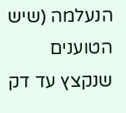הנעלמה (שיש הטוענים שנקצץ עד דק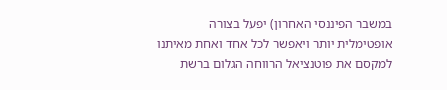במשבר הפיננסי האחרון) יפעל בצורה אופטימלית יותר ויאפשר לכל אחד ואחת מאיתנו למקסם את פוטנציאל הרווחה הגלום ברשת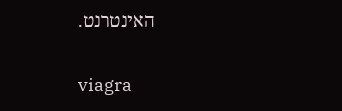האינטרנט.

viagra